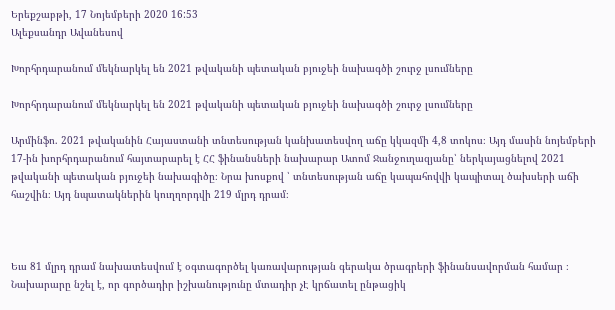Երեքշաբթի, 17 Նոյեմբերի 2020 16:53
Ալեքսանդր Ավանեսով

Խորհրդարանում մեկնարկել են 2021 թվականի պետական բյուջեի նախագծի շուրջ լսումները

Խորհրդարանում մեկնարկել են 2021 թվականի պետական բյուջեի նախագծի շուրջ լսումները

Արմինֆո. 2021 թվականին Հայաստանի տնտեսության կանխատեսվող աճը կկազմի 4,8 տոկոս։ Այդ մասին նոյեմբերի 17-ին խորհրդարանում հայտարարել է ՀՀ ֆինանսների նախարար Ատոմ Ջանջուղազյանը՝ ներկայացնելով 2021 թվականի պետական բյուջեի նախագիծը։ Նրա խոսքով ՝ տնտեսության աճը կապահովվի կապիտալ ծախսերի աճի հաշվին։ Այդ նպատակներին կուղղորդվի 219 մլրդ դրամ։



Եւս 81 մլրդ դրամ նախատեսվում է օգտագործել կառավարության գերակա ծրագրերի ֆինանսավորման համար ։ Նախարարը նշել է, որ գործադիր իշխանությունը մտադիր չԷ կրճատել ընթացիկ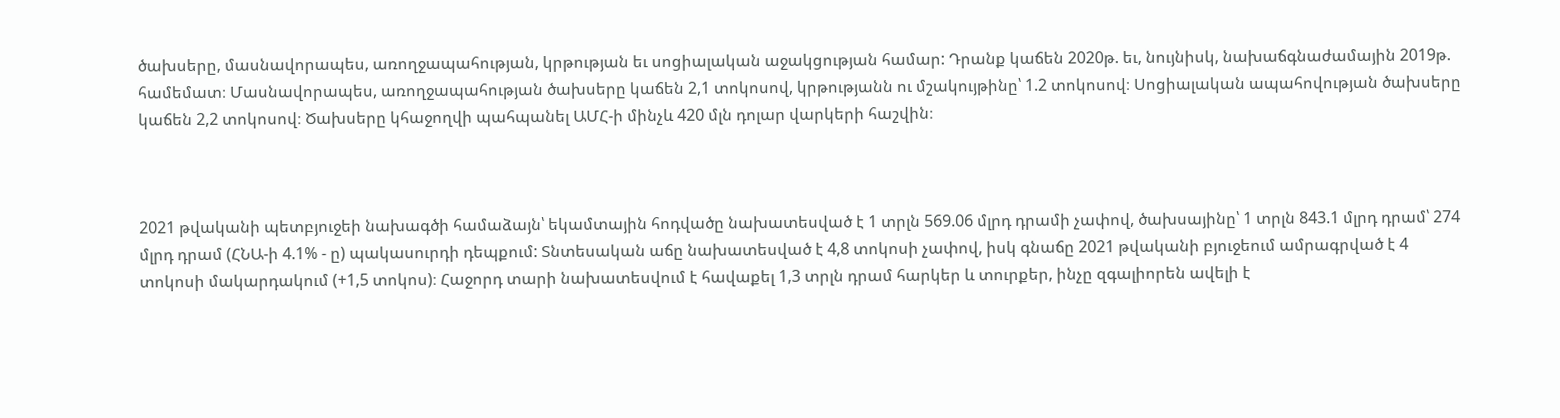ծախսերը, մասնավորապես, առողջապահության, կրթության եւ սոցիալական աջակցության համար: Դրանք կաճեն 2020թ. եւ, նույնիսկ, նախաճգնաժամային 2019թ. համեմատ։ Մասնավորապես, առողջապահության ծախսերը կաճեն 2,1 տոկոսով, կրթությանն ու մշակույթինը՝ 1.2 տոկոսով։ Սոցիալական ապահովության ծախսերը կաճեն 2,2 տոկոսով։ Ծախսերը կհաջողվի պահպանել ԱՄՀ-ի մինչև 420 մլն դոլար վարկերի հաշվին։



2021 թվականի պետբյուջեի նախագծի համաձայն՝ եկամտային հոդվածը նախատեսված է 1 տրլն 569.06 մլրդ դրամի չափով, ծախսայինը՝ 1 տրլն 843.1 մլրդ դրամ՝ 274 մլրդ դրամ (ՀՆԱ-ի 4.1% - ը) պակասուրդի դեպքում: Տնտեսական աճը նախատեսված է 4,8 տոկոսի չափով, իսկ գնաճը 2021 թվականի բյուջեում ամրագրված է 4 տոկոսի մակարդակում (+1,5 տոկոս)։ Հաջորդ տարի նախատեսվում է հավաքել 1,3 տրլն դրամ հարկեր և տուրքեր, ինչը զգալիորեն ավելի է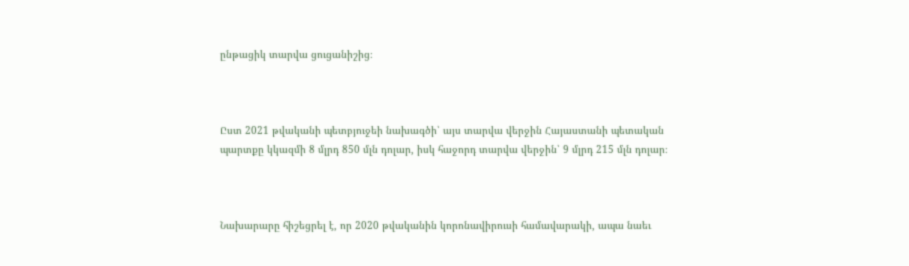ընթացիկ տարվա ցուցանիշից։



Ըստ 2021 թվականի պետբյուջեի նախագծի՝ այս տարվա վերջին Հայաստանի պետական պարտքը կկազմի 8 մլրդ 850 մլն դոլար, իսկ հաջորդ տարվա վերջին՝ 9 մլրդ 215 մլն դոլար։



Նախարարը հիշեցրել է, որ 2020 թվականին կորոնավիրուսի համավարակի, ապա նաեւ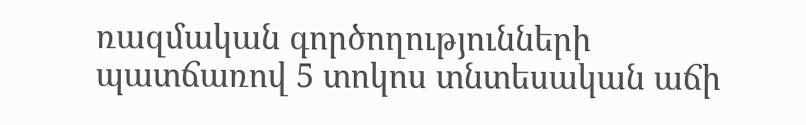ռազմական գործողությունների պատճառով 5 տոկոս տնտեսական աճի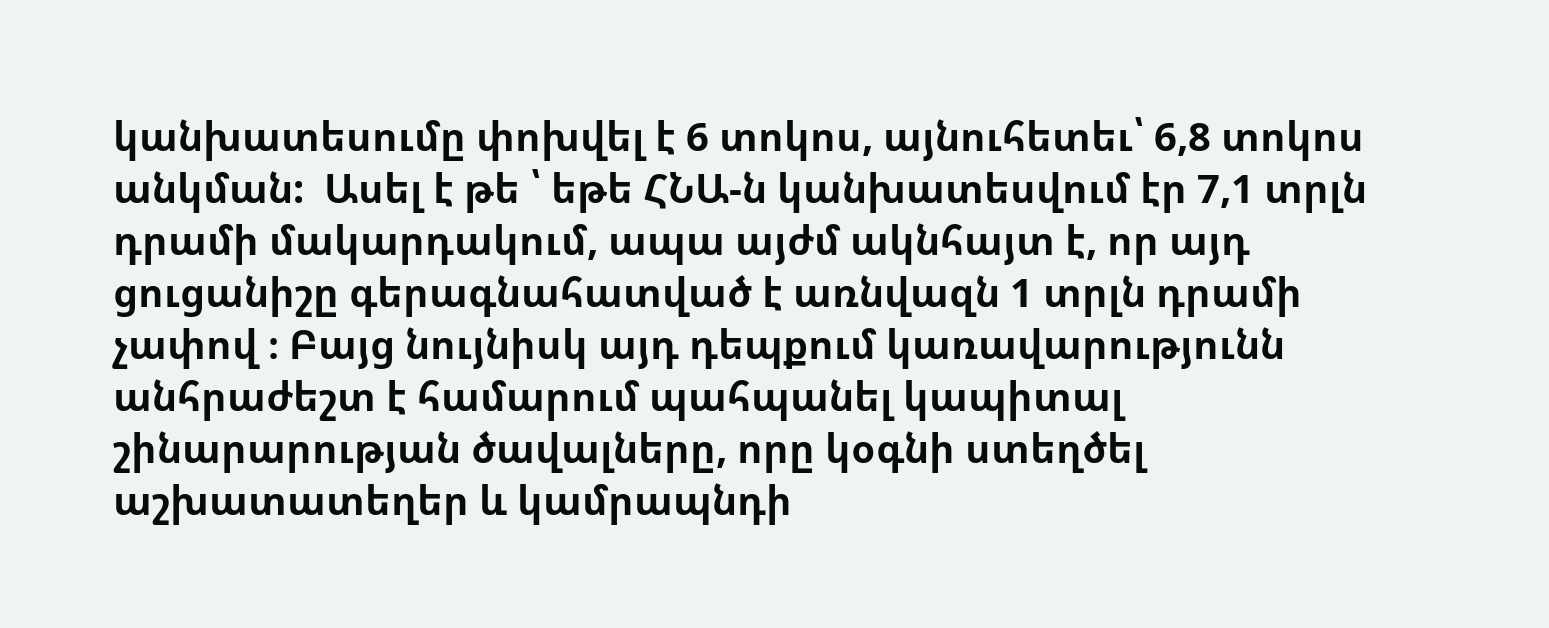կանխատեսումը փոխվել է 6 տոկոս, այնուհետեւ՝ 6,8 տոկոս անկման:  Ասել է թե ՝ եթե ՀՆԱ-ն կանխատեսվում էր 7,1 տրլն դրամի մակարդակում, ապա այժմ ակնհայտ է, որ այդ ցուցանիշը գերագնահատված է առնվազն 1 տրլն դրամի չափով ։ Բայց նույնիսկ այդ դեպքում կառավարությունն անհրաժեշտ է համարում պահպանել կապիտալ շինարարության ծավալները, որը կօգնի ստեղծել աշխատատեղեր և կամրապնդի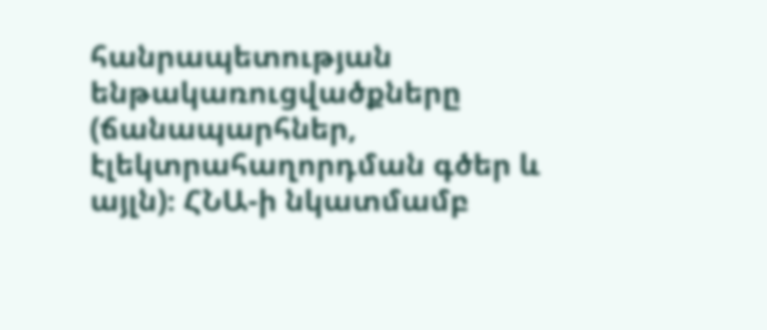հանրապետության ենթակառուցվածքները (ճանապարհներ, էլեկտրահաղորդման գծեր և այլն)։ ՀՆԱ-ի նկատմամբ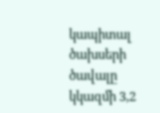կապիտալ ծախսերի ծավալը կկազմի 3,2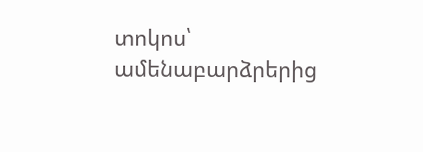տոկոս՝ ամենաբարձրերից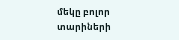մեկը բոլոր տարիների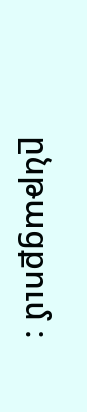ընթացքում ։